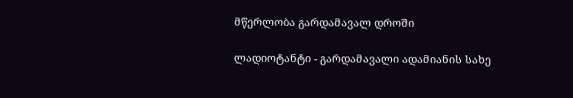მწერლობა გარდამავალ დროში

ლადიოტანტი - გარდამავალი ადამიანის სახე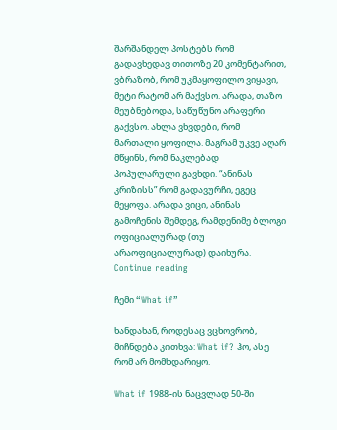შარშანდელ პოსტებს რომ გადავხედავ თითოზე 20 კომენტარით, ვბრაზობ, რომ უკმაყოფილო ვიყავი, მეტი რატომ არ მაქვსო. არადა, თაზო მეუბნებოდა, საწუწუნო არაფერი გაქვსო. ახლა ვხვდები, რომ მართალი ყოფილა. მაგრამ უკვე აღარ მწყინს, რომ ნაკლებად პოპულარული გავხდი. “ანინას კრიზისს” რომ გადავურჩი, ეგეც მეყოფა. არადა ვიცი, ანინას გამოჩენის შემდეგ, რამდენიმე ბლოგი ოფიციალურად (თუ არაოფიციალურად) დაიხურა. Continue reading

ჩემი “What if”

ხანდახან, როდესაც ვცხოვრობ, მიჩნდება კითხვა: What if? ჰო, ასე რომ არ მომხდარიყო.

What if 1988-ის ნაცვლად 50-ში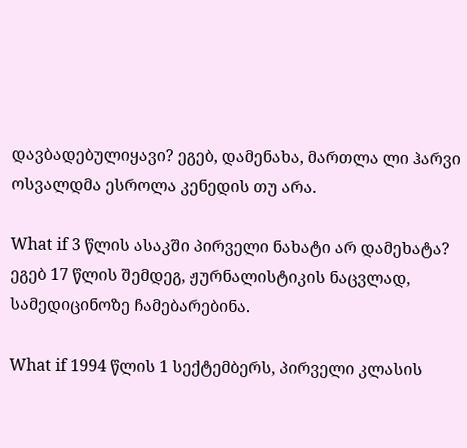დავბადებულიყავი? ეგებ, დამენახა, მართლა ლი ჰარვი ოსვალდმა ესროლა კენედის თუ არა.

What if 3 წლის ასაკში პირველი ნახატი არ დამეხატა? ეგებ 17 წლის შემდეგ, ჟურნალისტიკის ნაცვლად, სამედიცინოზე ჩამებარებინა.

What if 1994 წლის 1 სექტემბერს, პირველი კლასის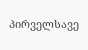პირველსავე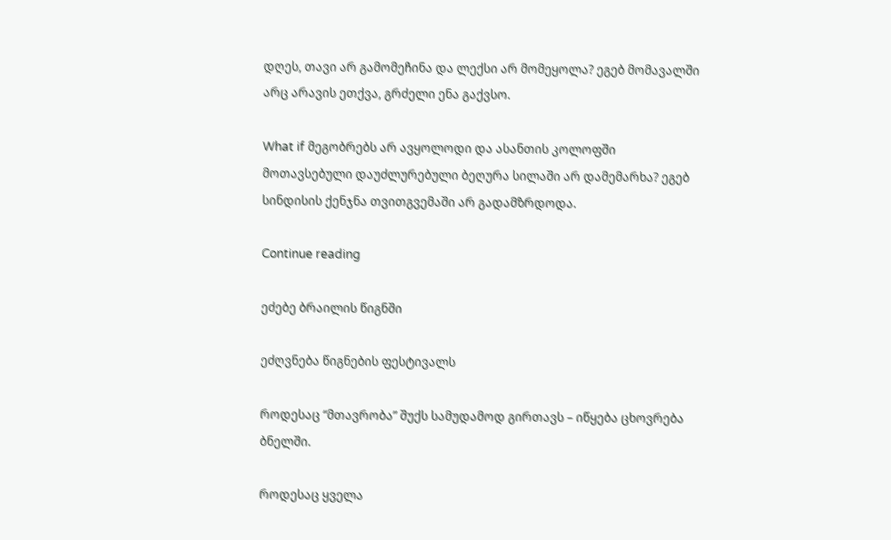დღეს, თავი არ გამომეჩინა და ლექსი არ მომეყოლა? ეგებ მომავალში არც არავის ეთქვა, გრძელი ენა გაქვსო.

What if მეგობრებს არ ავყოლოდი და ასანთის კოლოფში მოთავსებული დაუძლურებული ბეღურა სილაში არ დამემარხა? ეგებ სინდისის ქენჯნა თვითგვემაში არ გადამზრდოდა.

Continue reading

ეძებე ბრაილის წიგნში

ეძღვნება წიგნების ფესტივალს

როდესაც “მთავრობა” შუქს სამუდამოდ გირთავს – იწყება ცხოვრება ბნელში.

როდესაც ყველა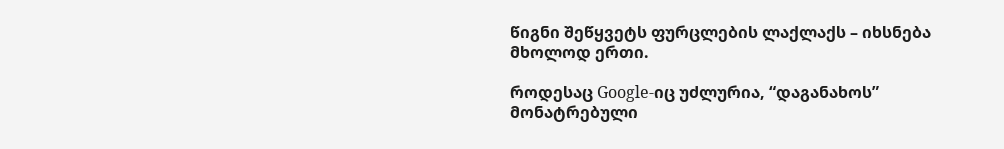წიგნი შეწყვეტს ფურცლების ლაქლაქს – იხსნება მხოლოდ ერთი.

როდესაც Google-იც უძლურია, “დაგანახოს” მონატრებული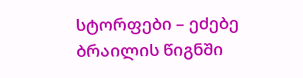სტორფები – ეძებე ბრაილის წიგნში